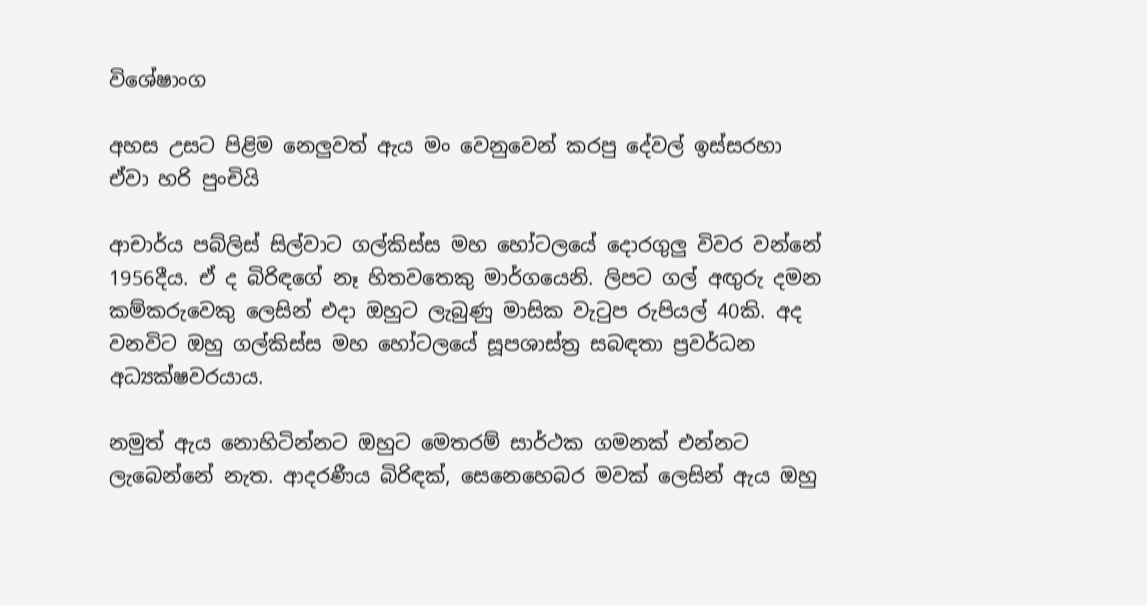විශේෂාංග

අහස උසට පිළිම නෙලුවත් ඇය මං වෙනුවෙන් කරපු දේවල් ඉස්සරහා ඒවා හරි පුංචියි

ආචාර්ය පබ්ලිස් සිල්වාට ගල්කිස්ස මහ හෝටලයේ දොරගුලු විවර වන්නේ 1956දීය. ඒ ද බිරිඳගේ නෑ හිතවතෙකු මාර්ගයෙනි. ලිපට ගල් අඟුරු දමන කම්කරුවෙකු ලෙසින් එදා ඔහුට ලැබුණු මාසික වැටුප රුපියල් 40කි. අද වනවිට ඔහු ගල්කිස්ස මහ හෝටලයේ සූපශාස්ත්‍ර සබඳතා ප්‍රවර්ධන අධ්‍යක්ෂවරයාය.

නමුත් ඇය නොහිටින්නට ඔහුට මෙතරම් සාර්ථක ගමනක් එන්නට ලැබෙන්නේ නැත. ආදරණීය බිරිඳක්, සෙනෙහෙබර මවක් ලෙසින් ඇය ඔහු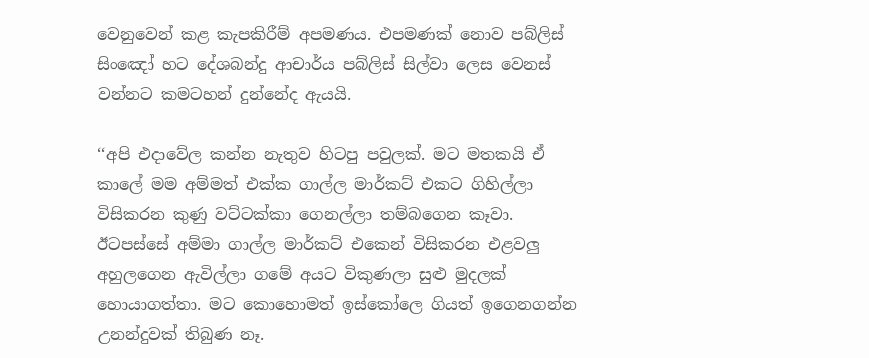වෙනුවෙන් කළ කැපකිරීම් අපමණය. එපමණක් නොව පබ්ලිස් සිංඤෝ හට දේශබන්දු ආචාර්ය පබ්ලිස් සිල්වා ලෙස වෙනස් වන්නට කමටහන් දුන්නේද ඇයයි.

‘‘අපි එදාවේල කන්න නැතුව හිටපු පවුලක්. මට මතකයි ඒ කාලේ මම අම්මත් එක්ක ගාල්ල මාර්කට් එකට ගිහිල්ලා විසිකරන කුණු වට්ටක්කා ගෙනල්ලා තම්බගෙන කෑවා. ඊටපස්සේ අම්මා ගාල්ල මාර්කට් එකෙන් විසිකරන එළවලු අහුලගෙන ඇවිල්ලා ගමේ අයට විකුණලා සුළු මුදලක් හොයාගත්තා. මට කොහොමත් ඉස්කෝලෙ ගියත් ඉගෙනගන්න උනන්දුවක් තිබු‍ණ නෑ.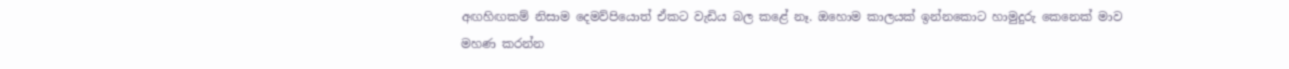අඟහිඟකම් නිසාම දෙමව්පියොත් ඒකට වැඩිය බල කළේ නෑ. ඔහොම කාලයක් ඉන්නකොට හාමුදුරු කෙනෙක් මාව මහණ කරන්න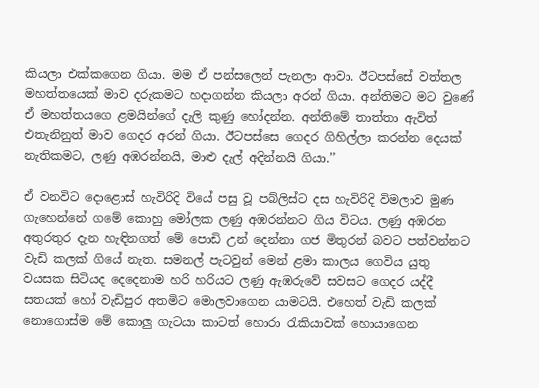කියලා එක්කගෙන ගියා. මම ඒ පන්සලෙන් පැනලා ආවා. ඊටපස්සේ වත්තල මහත්තයෙක් මාව දරුකමට හදාගන්න කියලා අරන් ගියා. අන්තිමට මට වු‍ණේ ඒ මහත්තයගෙ ළමයින්ගේ දැලි කුණු හෝදන්න. අන්තිමේ තාත්තා ඇවිත් එතැනිනුත් මාව ගෙදර අරන් ගියා. ඊටපස්සෙ ගෙදර ගිහිල්ලා කරන්න දෙයක් නැතිකමට, ලණු අඹරන්නයි, මාළු දැල් අදින්නයි ගියා.’’

ඒ වනවිට දො‍ළොස් හැවිරිදි වියේ පසු වූ පබ්ලිස්ට දස හැවිරිදි විමලාව මුණ ගැහෙන්නේ ගමේ කොහු මෝලක ලණු අඹරන්නට ගිය විටය. ලණු අඹරන අතුරතුර දැන හැඳිනගත් මේ පොඩි උන් දෙන්නා ගජ මිතුරන් බවට පත්වන්නට වැඩි කලක් ගියේ නැත. සමනල් පැටවුන් මෙන් ළමා කාලය ගෙවිය යුතු වයසක සිටියද දෙදෙනාම හරි හරියට ලණු ඇඹරුවේ සවසට ගෙදර යද්දී සතයක් හෝ වැඩිපුර අතමිට මොලවාගෙන යාමටයි. එහෙත් වැඩි කලක් නොගොස්ම මේ කොලු ගැටයා කාටත් හොරා රැකියාවක් හොයාගෙන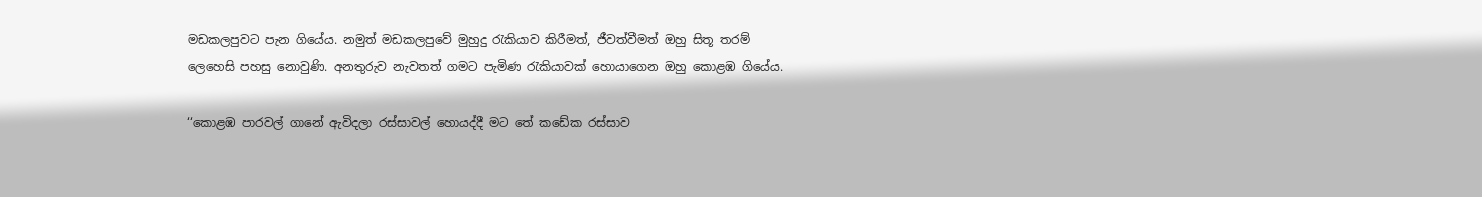මඩකලපුවට පැන ගියේය. නමුත් මඩකලපුවේ මුහුදු රැකියාව කිරීමත්, ජීවත්වීමත් ඔහු සිතූ තරම් ලෙහෙසි පහසු නොවුණි. අනතුරුව නැවතත් ගමට පැමිණ රැකියාවක් හොයාගෙන ඔහු කොළඹ ගියේය.

‘‘කොළඹ පාරවල් ගානේ ඇවිදලා රස්සාවල් හොයද්දී මට තේ කඩේක රස්සාව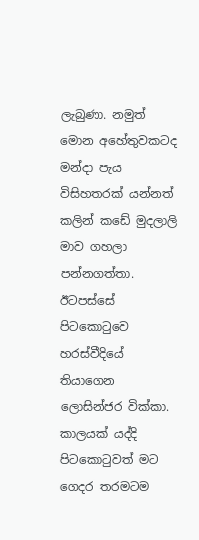ලැබුණා. නමුත් මොන අහේතුවකටද මන්දා පැය විසිහතරක් යන්නත් කලින් කඩේ මුදලාලි මාව ගහලා පන්නගත්තා. ඊටපස්සේ පිටකොටුවෙ හරස්වීදියේ තියාගෙන ලොසින්ජර වික්කා. කාලයක් යද්දි පිටකොටුවත් මට ගෙදර තරමටම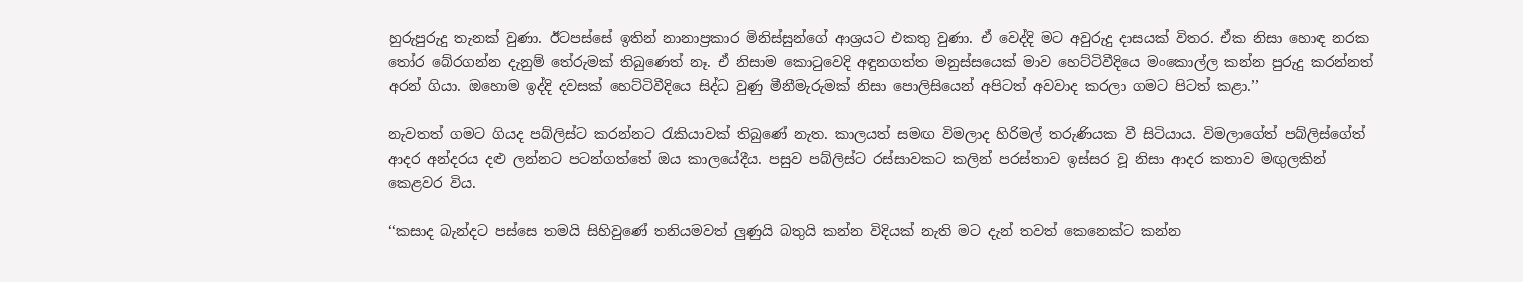හුරුපුරුදු තැනක් වුණා. ඊටපස්සේ ඉතින් නානාප්‍රකාර මිනිස්සුන්ගේ ආශ්‍රයට එකතු වුණා. ඒ වෙද්දි මට අවුරුදු දාසයක් විතර. ඒක නිසා හොඳ නරක තෝර බේරගන්න දැනුම් තේරුමක් තිබුණෙත් නෑ. ඒ නිසාම කොටුවෙදි අඳුනගත්ත මනුස්සයෙක් මාව හෙට්ටිවීදියෙ මංකොල්ල කන්න පුරුදු කරන්නත් අරන් ගියා. ඔහොම ඉද්දි දවසක් හෙට්ටිවීදියෙ සිද්ධ වුණු මීනීමැරුමක් නිසා පොලිසියෙන් අපිටත් අවවාද කරලා ගමට පිටත් කළා.’’

නැවතත් ගමට ගියද පබ්ලිස්ට කරන්නට රැකියාවක් තිබු‍ණේ නැත. කාලයත් සමඟ විමලාද හිරිමල් තරුණියක වී සිටියාය. විමලාගේත් පබ්ලිස්ගේත් ආදර අන්දරය දළු ලන්නට පටන්ගත්තේ ඔය කාලයේදීය. පසුව පබ්ලිස්ට රස්සාවකට කලින් පරස්තාව ඉස්සර වූ නිසා ආදර කතාව මඟුලකින් කෙළවර විය.

‘‘කසාද බැන්දට පස්සෙ තමයි සිහිවු‍ණේ තනියමවත් ලුණුයි බතුයි කන්න විදියක් නැති මට දැන් තවත් කෙනෙක්ට කන්න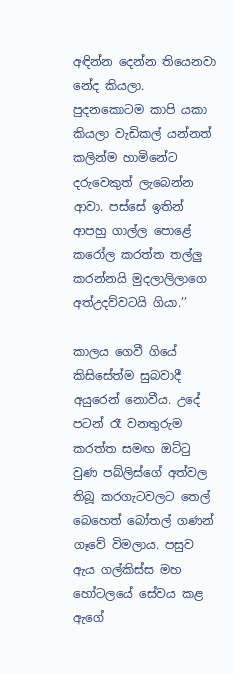අඳින්න දෙන්න තියෙනවා නේද කියලා. පුදනකොටම කාපි යකා කියලා වැඩිකල් යන්නත් කලින්ම හාමිනේට දරුවෙකුත් ලැබෙන්න ආවා. පස්සේ ඉතින් ආපහු ගාල්ල පොළේ කරෝල කරත්ත තල්ලු කරන්නයි මුදලාලිලාගෙ අත්උදව්වටයි ගියා.’’

කාලය ගෙවී ගියේ කිසිසේත්ම සුබවාදී අයුරෙන් නොවීය. උදේ පටන් රෑ වනතුරුම කරත්ත සමඟ ඔට්ටු වුණ පබ්ලිස්ගේ අත්වල තිබූ කරගැටවලට තෙල් බෙහෙත් බෝතල් ගණන් ගෑවේ විමලාය. පසුව ඇය ගල්කිස්ස මහ හෝටලයේ සේවය කළ ඇගේ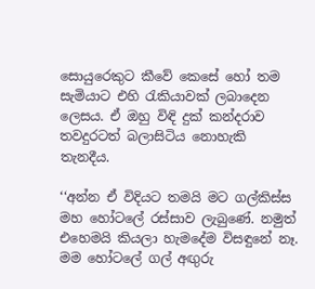සොයුරෙකුට කීවේ කෙසේ හෝ තම සැමියාට එහි රැකියාවක් ලබාදෙන ලෙසය. ඒ ඔහු විඳි දුක් කන්දරාව තවදුරටත් බලාසිටිය නොහැකි තැනදීය.

‘‘අන්න ඒ විදියට තමයි මට ගල්කිස්ස මහ හෝටලේ රස්සාව ලැබුණේ. නමුත් එහෙමයි කියලා හැමදේම විසඳුනේ නෑ. මම හෝටලේ ගල් අඟුරු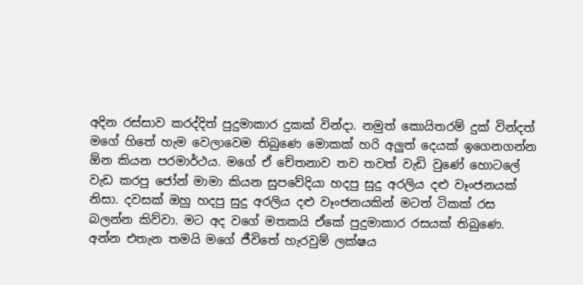අදින රස්සාව කරද්දිත් පුදුමාකාර දුකක් වින්දා. නමුත් කොයිතරම් දුක් වින්දත් මගේ හිතේ හැම වෙලාවෙම තිබුණෙ මොකක් හරි අලුත් දෙයක් ඉගෙනගන්න ඕන කියන පරමාර්ථය. මගේ ඒ චේතනාව තව තවත් වැඩි වුණේ හොටලේ වැඩ කරපු ජෝන් මාමා කියන සුපවේදියා හදපු සුදු අරලිය දළු වෑංජනයක් නිසා. දවසක් ඔහු හදපු සුදු අරලිය දළු වෑංජනයකින් මටත් ටිකක් රස බලන්න කිව්වා. මට අද වගේ මතකයි ඒකේ පුදුමාකාර රසයක් තිබුණෙ. අන්න එතැන තමයි මගේ ජීවිතේ හැරවුම් ලක්ෂය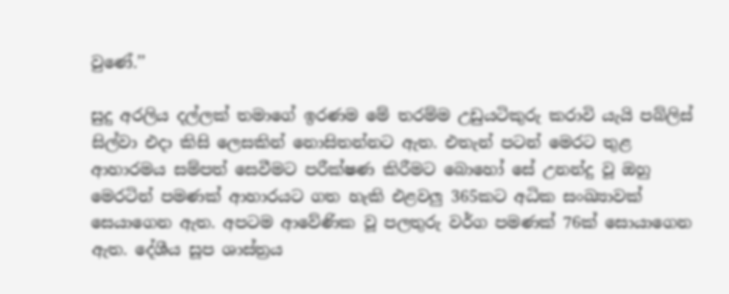වුණේ.’’

සුදු අරලිය දල්ලක් තමාගේ ඉරණම මේ තරම්ම උඩුයටිකුරු කරාවි යැයි පබ්ලිස් සිල්වා එදා කිසි ලෙසකින් නොසිතන්නට ඇත. එතැන් පටන් මෙරට තුළ ආහාරමය සම්පත් සෙවීමට පරීක්ෂණ කිරීමට බොහෝ සේ උනන්දු වූ ඔහු මෙරටින් පමණක් ආහාරයට ගත හැකි එළවලු 365කට අධික සංඛ්‍යාවක් සෙයාගෙන ඇත. අපටම ආවේණික වූ පලතුරු වර්ග පමණක් 76ක් සොයාගෙන ඇත. දේශීය සූප ශාස්ත්‍රය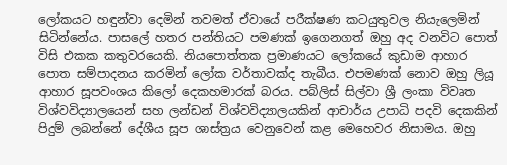ලෝකයට හඳුන්වා දෙමින් තවමත් ඒවායේ පරීක්ෂණ කටයුතුවල නියැලෙමින් සිටින්නේය. පාසලේ හතර පන්තියට පමණක් ඉගෙනගත් ඔහු අද වනවිට පොත් විසි එකක කතුවරයෙකි. නියපොත්තක ප්‍රමාණයට ලෝකයේ කුඩාම ආහාර පොත සම්පාදනය කරමින් ලෝක වර්තාවක්ද තැබීය. එපමණක් නොව ඔහු ලියූ ආහාර සූපවංශය කිලෝ දෙකහමාරක් බරය. පබ්ලිස් සිල්වා ශ්‍රී ලංකා විවෘත විශ්වවිද්‍යාලයෙන් සහ ලන්ඩන් විශ්වවිද්‍යාලයකින් ආචාර්ය උපාධි පදවි දෙකකින් පිදුම් ලබන්නේ දේශීය සූප ශාස්ත්‍රය වෙනුවෙන් කළ මෙහෙවර නිසාමය. ඔහු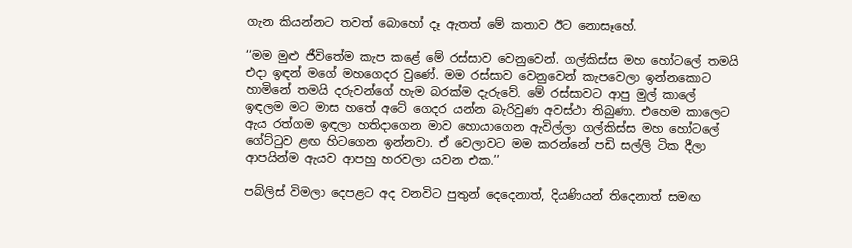ගැන කියන්නට තවත් බොහෝ දෑ ඇතත් මේ කතාව ඊට නොසෑහේ.

‘‘මම මුළු ජීවිතේම කැප කළේ මේ රස්සාව වෙනුවෙන්. ගල්කිස්ස මහ හෝටලේ තමයි එදා ඉඳන් මගේ මහගෙදර වු‍ණේ. මම රස්සාව වෙනුවෙන් කැපවෙලා ඉන්නකොට හාමිනේ තමයි දරුවන්ගේ හැම බරක්ම දැරුවේ. මේ රස්සාවට ආපු මුල් කාලේ ඉඳලම මට මාස හතේ අටේ ගෙදර යන්න බැරිවුණ අවස්ථා තිබුණා. එහෙම කාලෙට ඇය රත්ගම ඉඳලා හතිදාගෙන මාව හොයාගෙන ඇවිල්ලා ගල්කිස්ස මහ හෝටලේ ගේට්ටුව ළඟ හිටගෙන ඉන්නවා. ඒ වෙලාවට මම කරන්නේ පඩි සල්ලි ටික දීලා ආපයින්ම ඇයව ආපහු හරවලා යවන එක.’’

පබ්ලිස් විමලා දෙපළට අද වනවිට පුතුන් දෙදෙනාත්, දියණියන් තිදෙනාත් සමඟ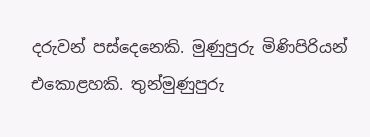දරුවන් පස්දෙනෙකි. මුණුපුරු මිණිපිරියන් එකොළහකි. තුන්මුණුපුරු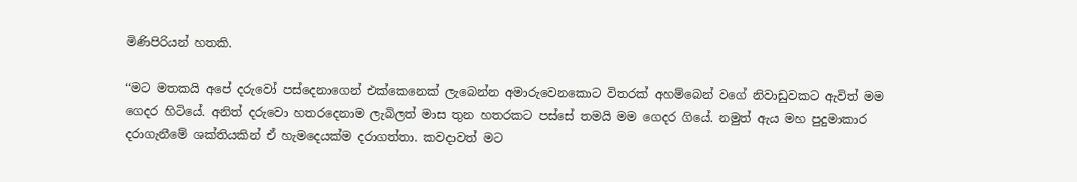මිණිපිරියන් හතකි.

‘‘මට මතකයි අපේ දරුවෝ පස්දෙනාගෙන් එක්කෙනෙක් ලැබෙන්න අමාරුවෙනකොට විතරක් අහම්බෙන් වගේ නිවාඩුවකට ඇවිත් මම ගෙදර හිටියේ. අනිත් දරුවො හතරදෙනාම ලැබිලත් මාස තුන හතරකට පස්සේ තමයි මම ගෙදර ගියේ. නමුත් ඇය මහ පුදුමාකාර දරාගැනීමේ ශක්තියකින් ඒ හැමදෙයක්ම දරාගත්තා. කවදාවත් මට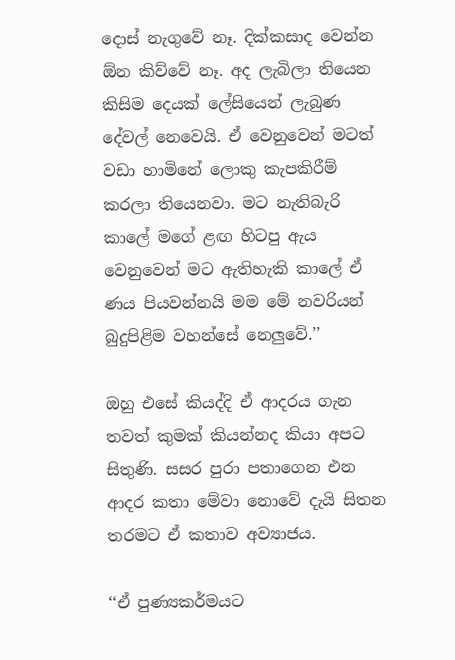දොස් නැගුවේ නෑ. දික්කසාද වෙන්න ඕන කිව්වේ නෑ. අද ලැබිලා තියෙන කිසිම දෙයක් ලේසියෙන් ලැබුණ දේවල් නෙවෙයි. ඒ වෙනුවෙන් මටත් වඩා හාමිනේ ලොකු කැපකිරීම් කරලා තියෙනවා. මට නැතිබැරි කාලේ මගේ ළඟ හිටපු ඇය වෙනුවෙන් මට ඇතිහැකි කාලේ ඒ ණය පියවන්නයි මම මේ නවරියන් බුදුපිළිම වහන්සේ නෙලුවේ.’’

ඔහු එසේ කියද්දි ඒ ආදරය ගැන තවත් කුමක් කියන්නද කියා අපට සිතුණි. සසර පුරා පතාගෙන එන ආදර කතා මේවා නොවේ දැයි සිතන තරමට ඒ කතාව අව්‍යාජය.

‘‘ඒ පුණ්‍යකර්මයට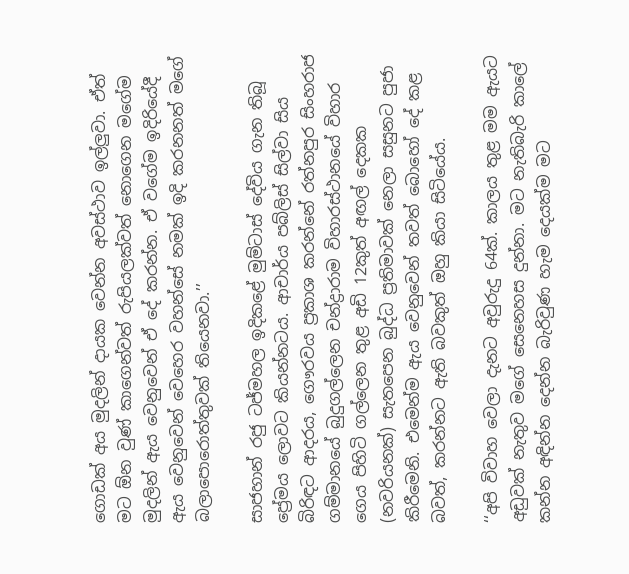ගොඩක් අය මුදලින් දායක වෙන්න අවස්ථාව ඉල්ලුවා. ඒත් මට ඕන වු‍ණ් කාගෙන්වත් රුපියලක්වත් නොගෙන මගේම මුදලින් ඇය වෙනුවෙන් ඒ දේ කරන්න. ඒ වගේම ඉදිරියේදී ඇය වෙනුවෙන් වෙහෙර වහන්සේ නමක් ඉදි කරනනත් මගේ බලාපොරොත්තුවක් තියෙනවා.’’

සාජහාන් රජු ටජ්මහල ඉදිකළේ මුම්ටාස් දේවිය ගැන තිබූ ප්‍රේමය ලොවට කියන්නටය. ආචාර්ය පබ්ලිස් සිල්වා සිය බිරිඳට ආදරය, ගෞරවය ප්‍රකාශ කරන්නේ රත්නපුර සිංහරාජ ගම්මානයේ බුදුගල්ලෙන චන්ද්‍රාරාම විහාරස්ථානයේ විහාර ගෙය පිහිටි ගල්ලෙන තුළ අඩි 12කුත් අඟල් දෙකක (නවරියනක්) සැතපෙන බුද්ධ ප්‍රතිමාවක් නෙලා සසුනට පුජා කිරීමෙනි. එමෙන්ම ඇය වෙනුවෙන් තවත් බොහෝ දේ කළ බවත්, කරන්නට ඇති බවකුත් ඔහු කියා සිටියේය.

‘‘අපි විවාහ වෙලා දැනට අවුරුදු 64ක්. කාලය තුළ මම ඇයට අඩුවක් නැතුව මගේ සෙනෙහස දුන්නා. මට නැතිබැරි කාලේ කන්න අඳින්න දෙන්න බැරිවුණ හැම දෙයක්ම මට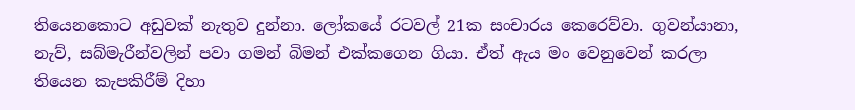තියෙනකොට අඩුවක් නැතුව දුන්නා. ලෝකයේ රටවල් 21ක සංචාරය කෙරෙව්වා. ගුවන්යානා, නැව්, සබ්මැරීන්වලින් පවා ගමන් බිමන් එක්කගෙන ගියා. ඒත් ඇය මං වෙනුවෙන් කරලා තියෙන කැපකිරීම් දිහා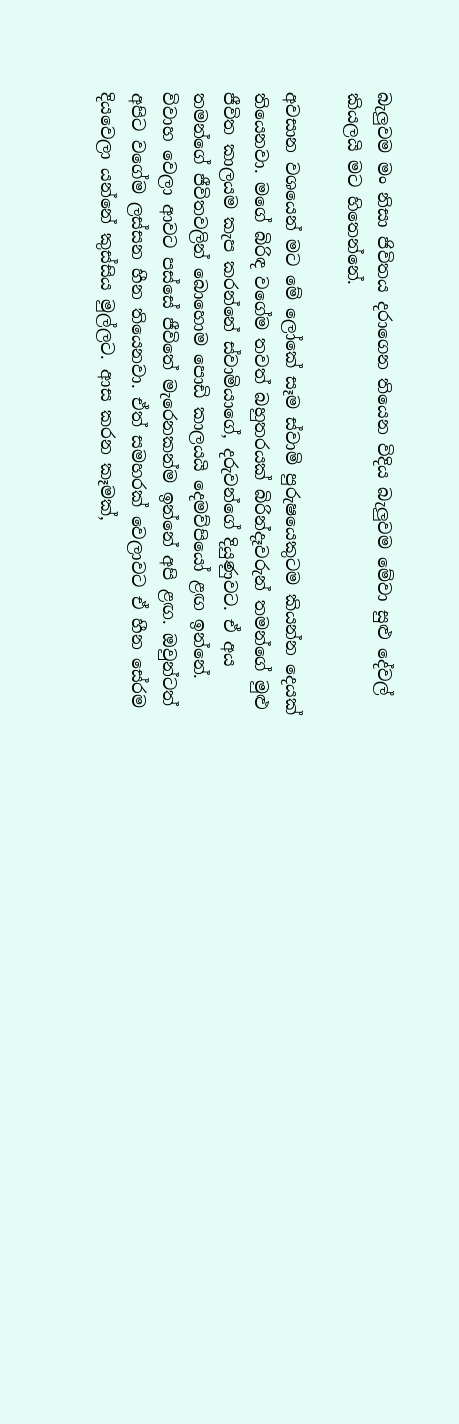බැලුවම මං නිසා ජිවිතය දරාගෙන තියෙන විදිය බැලුවම මේවා සුළු දේවල් කියලයි මට හිතෙන්නේ.

අවසාන වශයෙන් මට මේ ලෝකේ සෑම ස්වාමි පුරුෂයෙකුටම කියන්න දෙයක් තියෙනවා. මගේ බිරිඳ වගේම තවත් බහුතරයක් බිරින්දෑවරුන් තමන්ගේ මුළු ජීවිත කාලයම කැප කරන්නේ ස්වාමියාගේ, දරුවන්ගේ දියුණුවට. ඒ අය තමන්ගේ ජීවිතවලින් බොහොම පොඩි කාලයයි දෙමව්පියෝ ළඟ ඉන්නේ. විවාහ වෙලා ආවට පස්සේ ජීවිතේ මැරෙනකන්ම ඉන්නේ අපි ළඟ. ඔවුන්ටත් අපිට වගේම ලස්සන හීන තියෙනවා. ඒත් සමහරක් වෙලාවට ඒ හීන සේරම දියවෙලා යන්නේ කුස්සිය මුල්ලට. ආස කරන කෑමක්,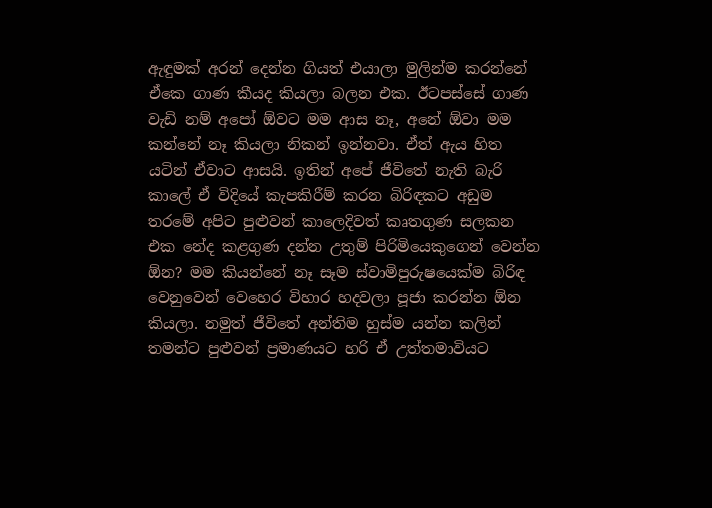ඇඳුමක් අරන් දෙන්න ගියත් එයාලා මුලින්ම කරන්නේ ඒකෙ ගාණ කීයද කියලා බලන එක. ඊටපස්සේ ගාණ වැඩි නම් අපෝ ඕවට මම ආස නෑ, අනේ ඕවා මම කන්නේ නෑ කියලා නිකන් ඉන්නවා. ඒත් ඇය හිත යටින් ඒවාට ආසයි. ඉතින් අපේ ජීවිතේ නැති බැරි කාලේ ඒ විදියේ කැපකිරීම් කරන බිරිඳකට අඩුම තරමේ අපිට පුළුවන් කාලෙදිවත් කෘතගුණ සලකන එක නේද කළගුණ දන්න උතුම් පිරිමියෙකුගෙන් වෙන්න ඕන? මම කියන්නේ නෑ සෑම ස්වාමිපුරුෂයෙක්ම බිරිඳ වෙනුවෙන් වෙහෙර විහාර හදවලා පූජා කරන්න ඕන කියලා. නමුත් ජීවිතේ අන්තිම හුස්ම යන්න කලින් තමන්ට පුළුවන් ප්‍රමාණයට හරි ඒ උත්තමාවියට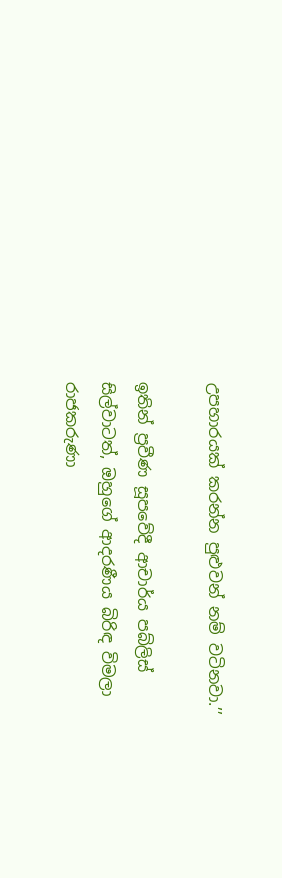උපහාරයක් කරන්න පුළුවන් නම් වටිනවා.’’

ඉතින් ප්‍රවීණ සූපවේදී ආචාර්ය පබ්ලිස් සිල්වාටත්, ඔහුගේ ආදරණීය බිරිඳ විමලා රාජකරුණා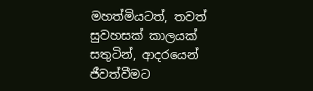මහත්මියටත්, තවත් සුවහසක් කාලයක් සතුටින්, ආදරයෙන් ජීවත්වීමට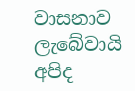වාසනාව ලැබේවායි අපිද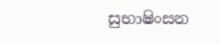සුභාෂිංසන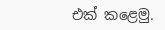එක් කළෙමු.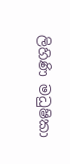ලිහිණි මධුෂිකා